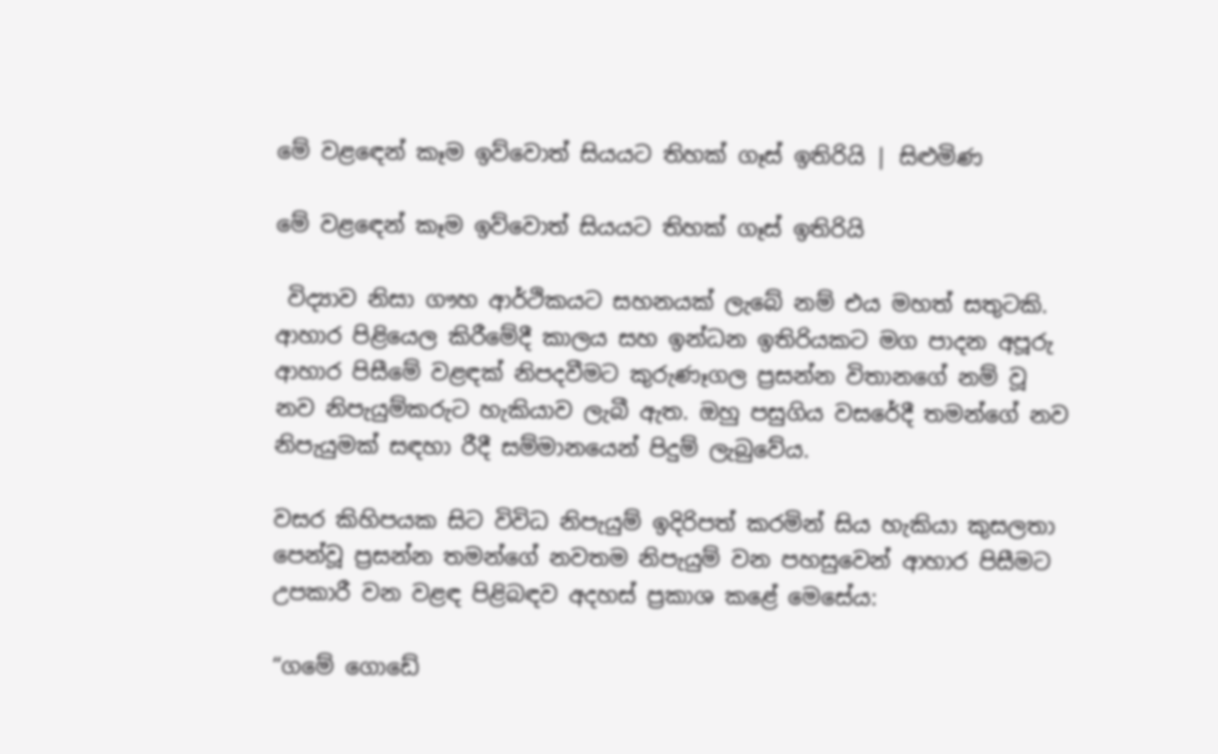මේ වළඳෙන් කෑම ඉව්වොත් සියයට තිහක් ගෑස් ඉතිරියි | සිළුමිණ

මේ වළඳෙන් කෑම ඉව්වොත් සියයට තිහක් ගෑස් ඉතිරියි

 විද්‍යාව නිසා ගෟහ ආර්ථිකයට සහනයක් ලැබේ නම් එය මහත් සතුටකි. ආහාර පිළියෙල කිරීමේදී කාලය සහ ඉන්ධන ඉතිරියකට මග පාදන අපූරු ආහාර පිසීමේ වළඳක් නිපදවීමට කුරුණෑගල ප්‍රසන්න විතානගේ නම් වූ නව නිපැයුම්කරුට හැකියාව ලැබී ඇත. ඔහු පසුගිය වසරේදී තමන්ගේ නව නිපැයුමක් සඳහා රීදී සම්මානයෙන් පිදුම් ලැබුවේය.

වසර කිහිපයක සිට විවිධ නිපැයුම් ඉදිරිපත් කරමින් සිය හැකියා කුසලතා පෙන්වූ ප්‍රසන්න තමන්ගේ නවතම නිපැයුම් වන පහසුවෙන් ආහාර පිසීමට උපකාරී වන වළඳ පිළිබඳව අදහස් ප්‍රකාශ කළේ මෙසේය:

“ගමේ ගොඩේ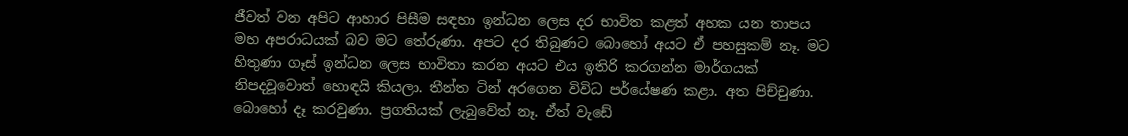ජීවත් වන අපිට ආහාර පිසීම සඳහා ඉන්ධන ලෙස දර භාවිත කළත් අහක යන තාපය මහ අපරාධයක් බව මට තේරුණා. අපට දර තිබුණට බොහෝ අයට ඒ පහසුකම් නෑ. මට හිතුණා ගෑස් ඉන්ධන ලෙස භාවිතා කරන අයට එය ඉතිරි කරගන්න මාර්ගයක් නිපදවූවොත් හොඳයි කියලා. තීන්ත ටින් අරගෙන විවිධ පර්යේෂණ කළා. අත පිච්චුණා. බොහෝ දෑ කරවුණා. ප්‍රගතියක් ලැබුවේත් නෑ. ඒත් වැඩේ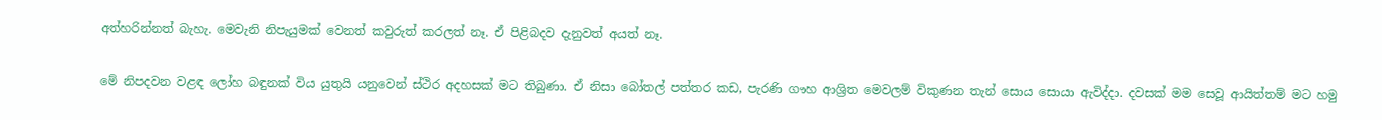අත්හරින්නත් බැහැ. මෙවැනි නිපැයුමක් වෙනත් කවුරුත් කරලත් නෑ. ඒ පිළිබදව දැනුවත් අයත් නෑ.

මේ නිපදවන වළඳ ලෝහ බඳුනක් විය යුතුයි යනුවෙන් ස්ථිර අදහසක් මට තිබුණා. ඒ නිසා බෝතල් පත්තර කඩ, පැරණි ගෟහ ආශ්‍රිත මෙවලම් විකුණන තැන් සොය සොයා ඇවිද්දා. දවසක් මම සෙවූ ආයිත්තම් මට හමු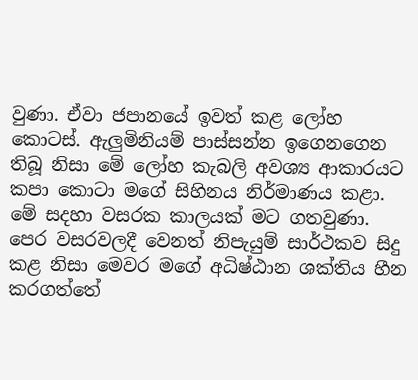වුණා. ඒවා ජපානයේ ඉවත් කළ ලෝහ කොටස්. ඇලුමිනියම් පාස්සන්න ඉගෙනගෙන තිබූ නිසා මේ ලෝහ කැබලි අවශ්‍ය ආකාරයට කපා කොටා මගේ සිහිනය නිර්මාණය කළා. මේ සදහා වසරක කාලයක් මට ගතවුණා. පෙර වසරවලදී වෙනත් නිපැයුම් සාර්ථකව සිදු කළ නිසා මෙවර මගේ අධිෂ්ඨාන ශක්තිය හීන කරගත්තේ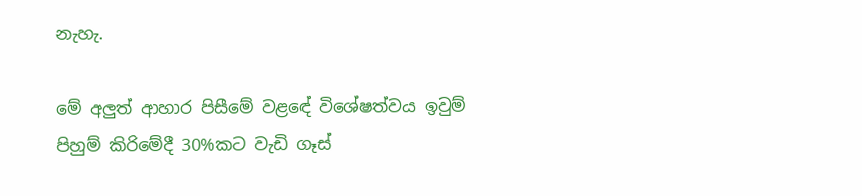නැහැ.

මේ අලුත් ආහාර පිසීමේ වළඳේ විශේෂත්වය ඉවුම් පිහුම් කිරිමේදී 30%කට වැඩි ගෑස්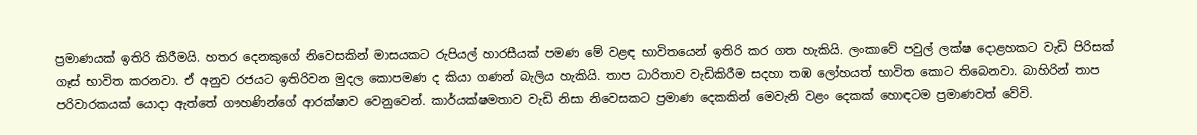ප්‍රමාණයක් ඉතිරි කිරීමයි. හතර දෙනකුගේ නිවෙසකින් මාසයකට රුපියල් හාරසීයක් පමණ මේ වළඳ භාවිතයෙන් ඉතිරි කර ගත හැකියි. ලංකාවේ පවුල් ලක්ෂ දොළහකට වැඩි පිරිසක් ගෑස් භාවිත කරනවා. ඒ අනුව රජයට ඉතිරිවන මුදල කොපමණ ද කියා ගණන් බැලිය හැකියි. තාප ධාරිතාව වැඩිකිරීම සදහා තඹ ලෝහයත් භාවිත කොට තිබෙනවා. බාහිරින් තාප පරිවාරකයක් යොදා ඇත්තේ ගෟහණින්ගේ ආරක්ෂාව වෙනුවෙන්. කාර්යක්ෂමතාව වැඩි නිසා නිවෙසකට ප්‍රමාණ දෙකකින් මෙවැනි වළං දෙකක් හොඳටම ප්‍රමාණවත් වේවි.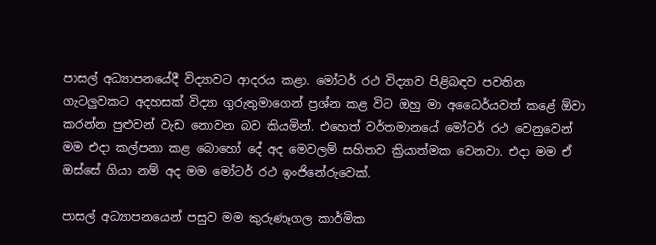පාසල් අධ්‍යාපනයේදී විද්‍යාවට ආදරය කළා. මෝටර් රථ විද්‍යාව පිළිබඳව පවතින ගැටලුවකට අදහසක් විද්‍යා ගුරුතුමාගෙන් ප්‍රශ්න කළ විට ඔහු මා අධෛර්යවත් කළේ ඕවා කරන්න පුළුවන් වැඩ නොවන බව කියමින්. එහෙත් වර්තමානයේ මෝටර් රථ වෙනුවෙන් මම එදා කල්පනා කළ බොහෝ දේ අද මෙවලම් සහිතව ක්‍රියාත්මක වෙනවා. එදා මම ඒ ඔස්සේ ගියා නම් අද මම මෝටර් රථ ඉංජිනේරුවෙක්.

පාසල් අධ්‍යාපනයෙන් පසුව මම කුරුණෑගල කාර්මික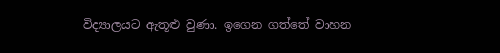විද්‍යාලයට ඇතූළු වුණා. ඉගෙන ගත්තේ වාහන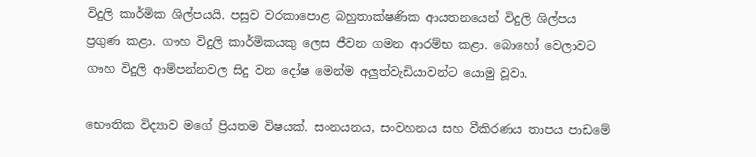විදුලි කාර්මික ශිල්පයයි. පසුව වරකාපොළ බහුතාක්ෂණික ආයතනයෙන් විදුලි ශිල්පය ප්‍රගුණ කළා. ගෟහ විදුලි කාර්මිකයකු ලෙස ජීවන ගමන ආරම්භ කළා. බොහෝ වෙලාවට ගෟහ විදුලි ආම්පන්නවල සිදු වන දෝෂ මෙන්ම අලුත්වැඩියාවන්ට යොමු වූවා.

භෞතික විද්‍යාව මගේ ප්‍රියතම විෂයක්. සංනයනය, සංවහනය සහ වීකිරණය තාපය පාඩමේ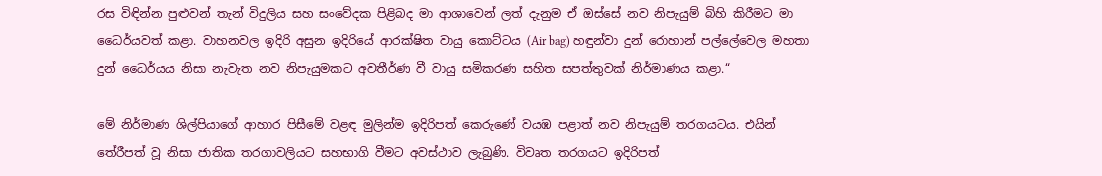රස විඳින්න පුළුවන් තැන් විදුලිය සහ සංවේදක පිළිබද මා ආශාවෙන් ලත් දැනුම ඒ ඔස්සේ නව නිපැයුම් බිහි කිරීමට මා ධෛර්යවත් කළා. වාහනවල ඉදිරි අසුන ඉදිරියේ ආරක්ෂිත වායු කොට්ටය (Air bag) හඳුන්වා දුන් රොහාන් පල්ලේවෙල මහතා දුන් ධෛර්යය නිසා නැවැත නව නිපැයුමකට අවතීර්ණ වී වායු සමිකරණ සහිත සපත්තුවක් නිර්මාණය කළා.“

මේ නිර්මාණ ශිල්පියාගේ ආහාර පිසීමේ වළඳ මුලින්ම ඉදිරිපත් කෙරුණේ වයඹ පළාත් නව නිපැයුම් තරගයටය. එයින් තේරීපත් වූ නිසා ජාතික තරගාවලියට සහභාගි වීමට අවස්ථාව ලැබුණි. විවෘත තරගයට ඉදිරිපත්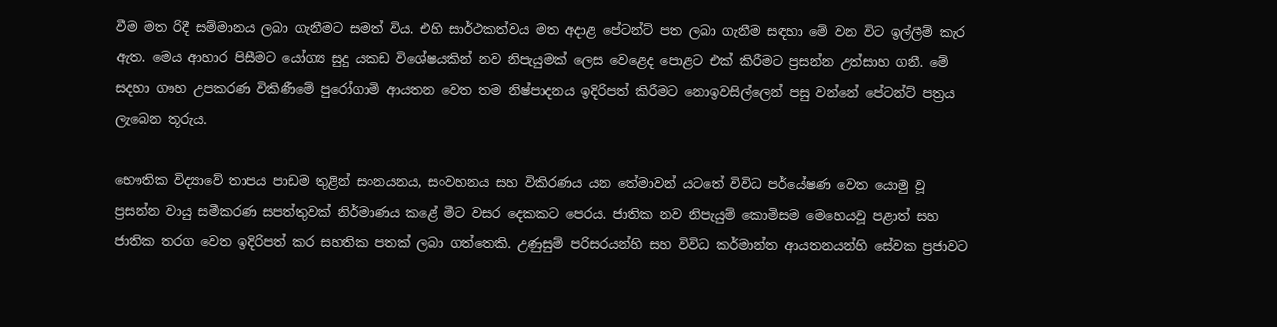වීම මත රිදී සම්මානය ලබා ගැනීමට සමත් විය. එහි සාර්ථකත්වය මත අදාළ පේටන්ට් පත ලබා ගැනීම සඳහා මේ වන විට ඉල්ලීම් කැර ඇත. මෙය ආහාර පිසීමට යෝග්‍ය සුදු යකඩ විශේෂයකින් නව නිපැයුමක් ලෙස වෙළෙද පොළට එක් කිරීමට ප්‍රසන්න උත්සාහ ගනී. මේ සදහා ගෟහ උපකරණ විකිණීමේ පුරෝගාමි ආයතන වෙත තම නිෂ්පාදනය ඉදිරිපත් කිරීමට නොඉවසිල්ලෙන් පසු වන්නේ පේටන්ට් පත්‍රය ලැබෙන තූරුය.

භෞතික විද්‍යාවේ තාපය පාඩම තුළින් සංනයනය, සංවහනය සහ විකිරණය යන තේමාවන් යටතේ විවිධ පර්යේෂණ වෙත යොමු වූ ප්‍රසන්න වායු සමීකරණ සපත්තුවක් නිර්මාණය කළේ මීට වසර දෙකකට පෙරය. ජාතික නව නිපැයුම් කොමිසම මෙහෙයවූ පළාත් සහ ජාතික තරග වෙත ඉදිරිපත් කර සහතික පතක් ලබා ගත්තෙකි. උණුසුම් පරිසරයන්හි සහ විවිධ කර්මාන්ත ආයතනයන්හි සේවක ප්‍රජාවට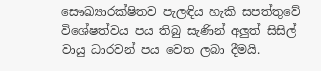සෞඛ්‍යාරක්ෂිතව පැලඳිය හැකි සපත්තුවේ විශේෂත්වය පය තිබු සැණින් අලුත් සිසිල් වායු ධාරවන් පය වෙත ලබා දීමයි.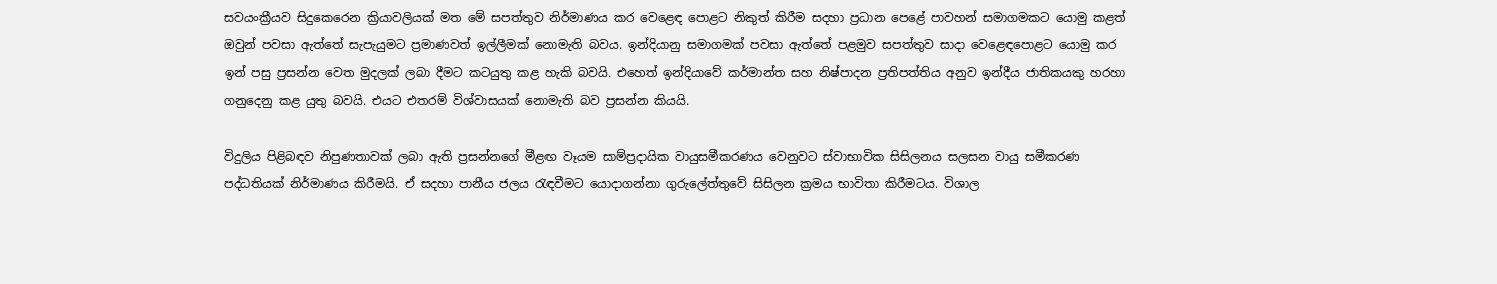සවයංක්‍රීයව සිදුකෙරෙන ක්‍රියාවලියක් මත මේ සපත්තුව නිර්මාණය කර වෙළෙඳ පොළට නිකුත් කිරීම සදහා ප්‍රධාන පෙළේ පාවහන් සමාගමකට යොමු කළත් ඔවුන් පවසා ඇත්තේ සැපැයුමට ප්‍රමාණවත් ඉල්ලීමක් නොමැති බවය. ඉන්දියානු සමාගමක් පවසා ඇත්තේ පළමුව සපත්තුව සාදා වෙළෙඳපොළට යොමු කර ඉන් පසු ප්‍රසන්න වෙත මුදලක් ලබා දීමට කටයුතු කළ හැකි බවයි. එහෙත් ඉන්දියාවේ කර්මාන්ත සහ නිෂ්පාදන ප්‍රතිපත්තිය අනුව ඉන්දීය ජාතිකයකු හරහා ගනුදෙනු කළ යුතු බවයි. එයට එතරම් විශ්වාසයක් නොමැති බව ප්‍රසන්න කියයි.

විදුලිය පිළිබඳව නිපුණතාවක් ලබා ඇති ප්‍රසන්නගේ මීළඟ වෑයම සාම්ප්‍රදායික වායුසමීකරණය වෙනුවට ස්වාභාවික සිසිලනය සලසන වායු සමීකරණ පද්ධතියක් නිර්මාණය කිරීමයි. ඒ සදහා පානීය ජලය රැඳවීමට යොදාගන්නා ගුරුලේත්තුවේ සිසිලන ක්‍රමය භාවිතා කිරීමටය. විශාල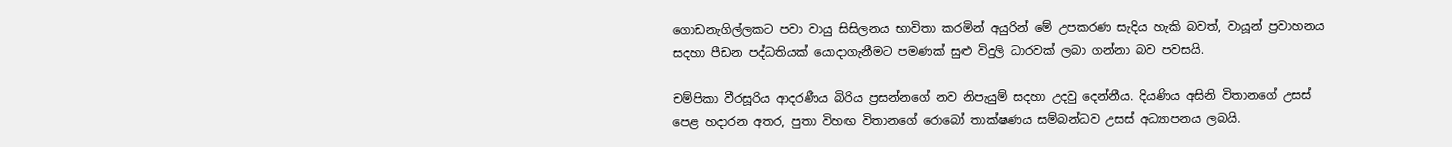ගොඩනැගිල්ලකට පවා වායු සිසිලනය භාවිතා කරමින් අයුරින් මේ උපකරණ සැදිය හැකි බවත්, වායූන් ප්‍රවාහනය සදහා පීඩන පද්ධතියක් යොදාගැනීමට පමණක් සුළු විදුලි ධාරවක් ලබා ගන්නා බව පවසයි.

චම්පිකා වීරසූරිය ආදරණීය බිරිය ප්‍රසන්නගේ නව නිපැයුම් සදහා උදවු දෙන්නීය. දියණිය අසිනි විතානගේ උසස් පෙළ හදාරන අතර, පුතා විහඟ විතානගේ රොබෝ තාක්ෂණය සම්බන්ධව උසස් අධ්‍යාපනය ලබයි.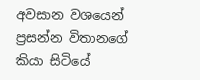අවසාන වශයෙන් ප්‍රසන්න විතානගේ කියා සිටියේ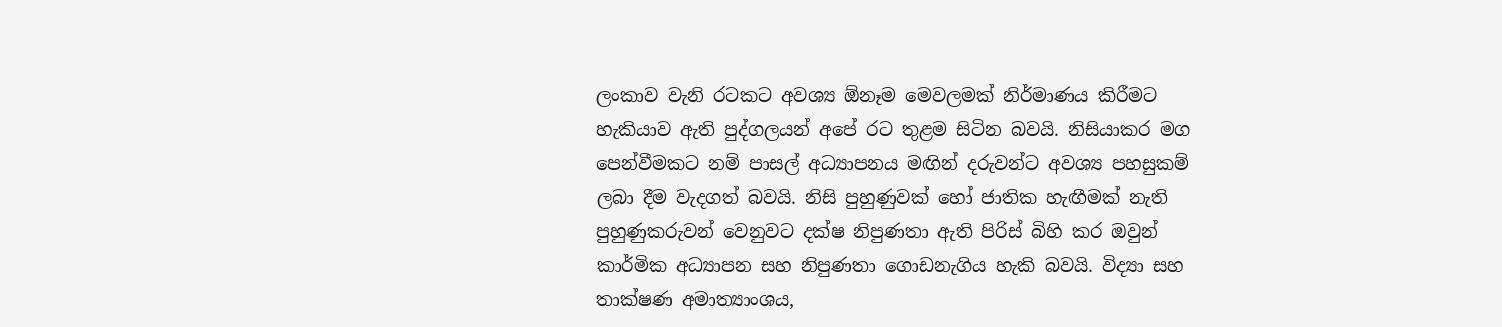ලංකාව වැනි රටකට අවශ්‍ය ඕනෑම මෙවලමක් නිර්මාණය කිරීමට හැකියාව ඇති පුද්ගලයන් අපේ රට තුළම සිටින බවයි. නිසියාකර මග පෙන්වීමකට නම් පාසල් අධ්‍යාපනය මඟින් දරුවන්ට අවශ්‍ය පහසුකම් ලබා දීම වැදගත් බවයි. නිසි පුහුණුවක් හෝ ජාතික හැඟීමක් නැති පුහුණුකරුවන් වෙනුවට දක්ෂ නිපුණතා ඇති පිරිස් බිහි කර ඔවුන් කාර්මික අධ්‍යාපන සහ නිපුණතා ගොඩනැගිය හැකි බවයි. විද්‍යා සහ තාක්ෂණ අමාත්‍යාංශය,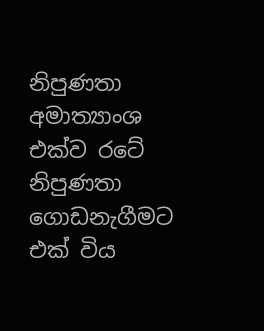නිපුණතා අමාත්‍යාංශ එක්ව රටේ නිපුණතා ගොඩනැගීමට එක් විය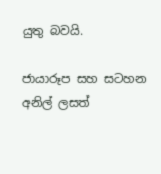යුතු බවයි.

ජායාරූප සහ සටහන
අනිල් ලසත්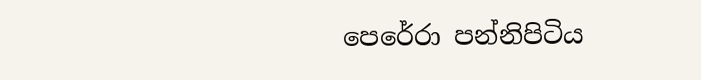පෙරේරා පන්නිපිටිය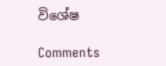විශේෂ

Comments